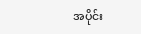အပိုင်း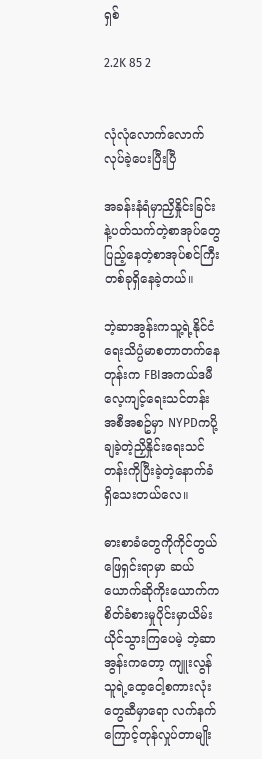ရှစ်

2.2K 85 2


လုံလုံလောက်လောက်လုပ်ခဲ့ပေးပြီးပြီ

အခန်းနံရံမှာညှိနှိုင်းခြင်းနဲ့ပတ်သက်တဲ့စာအုပ်တွေပြည့်နေတဲ့စာအုပ်စင်ကြီးတစ်ခုရှိနေခဲ့တယ်။

ဘဲ့ဆာအွန်းကသူ့ရဲ့နိုင်ငံရေးသိပ္ပံမာစတာတက်နေတုန်းက FBIအကယ်ဒမီလေ့ကျင့်ရေးသင်တန်းအစီအစဥ်မှာ NYPDကပို့ချခဲ့တဲ့ညှိနှိုင်းရေးသင်တန်းကိုပြီးခဲ့တဲ့နောက်ခံရှိသေးတယ်လေ။

ဓားစာခံတွေကိုကိုင်တွယ်ဖြေရှင်းရာမှာ ဆယ်ယောက်ဆိုကိုးယောက်ကစိတ်ခံစားမှုပိုင်းမှာယိမ်းယိုင်သွားကြပေမဲ့ ဘဲ့ဆာအွန်းကတော့ ကျူးလွန်သူရဲ့ထေ့ငေါ့စကားလုံးတွေဆီမှာရော လက်နက်ကြောင့်တုန်လှုပ်တာမျိုး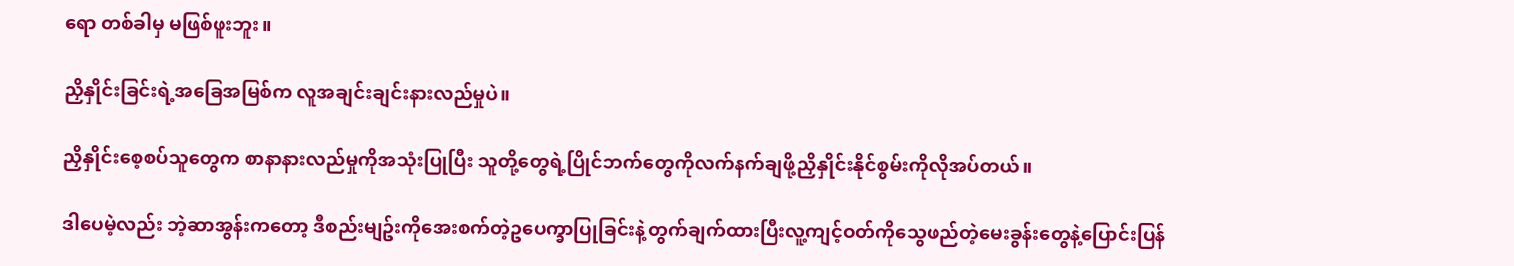ရော တစ်ခါမှ မဖြစ်ဖူးဘူး။

ညှိနှိုင်းခြင်းရဲ့အခြေအမြစ်က လူအချင်းချင်းနားလည်မှုပဲ။

ညှိနှိုင်းစေ့စပ်သူတွေက စာနာနားလည်မှုကိုအသုံးပြုပြီး သူတို့တွေရဲ့ပြိုင်ဘက်တွေကိုလက်နက်ချဖို့ညှိနှိုင်းနိုင်စွမ်းကိုလိုအပ်တယ်။

ဒါပေမဲ့လည်း ဘဲ့ဆာအွန်းကတော့ ဒီစည်းမျဥ်းကိုအေးစက်တဲ့ဥပေက္ခာပြုခြင်းနဲ့တွက်ချက်ထားပြီးလူ့ကျင့်ဝတ်ကိုသွေဖည်တဲ့မေးခွန်းတွေနဲ့ပြောင်းပြန်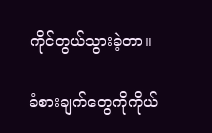ကိုင်တွယ်သွားခဲ့တာ။

ခံစားချက်တွေကိုကိုယ်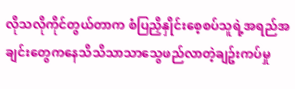လိုသလိုကိုင်တွယ်တာက စံပြညှိနှိုင်းစေ့စပ်သူရဲ့အရည်အချင်းတွေကနေသိသိသာသာသွေဖည်လာတဲ့ချဥ်းကပ်မှု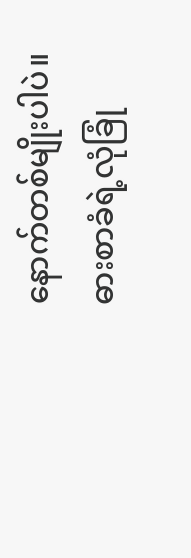နောက်တစ်မျိုးပါပဲ။ ဓားစာခံရဲ့လုံခြုံ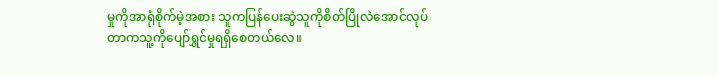မှုကိုအာရုံစိုက်မဲ့အစား သူကပြန်ပေးဆွဲသူကိုစိတ်ပြိုလဲအောင်လုပ်တာကသူ့ကိုပျော်ရွှင်မှုရရှိစေတယ်လေ။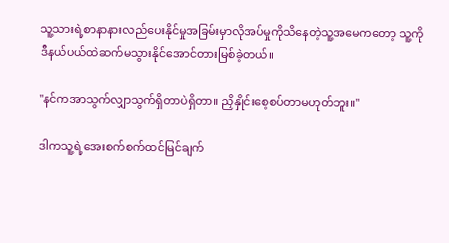သူ့သားရဲ့စာနာနားလည်ပေးနိုင်မှုအခြမ်းမှာလိုအပ်မှုကိုသိနေတဲ့သူ့အမေကတော့ သူ့ကိုဒီနယ်ပယ်ထဲဆက်မသွားနိုင်အောင်တားမြစ်ခဲ့တယ်။

"နင်ကအာသွက်လျှာသွက်ရှိတာပဲရှိတာ။ ညှိနှိုင်းစေ့စပ်တာမဟုတ်ဘူး။"

ဒါကသူ့ရဲ့အေးစက်စက်ထင်မြင်ချက်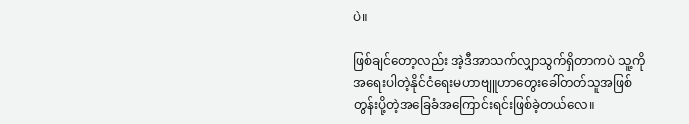ပဲ။

ဖြစ်ချင်တော့လည်း အဲ့ဒီအာသက်လျှာသွက်ရှိတာကပဲ သူ့ကိုအရေးပါတဲ့နိုင်ငံရေးမဟာဗျူဟာတွေးခေါ်တတ်သူအဖြစ်တွန်းပို့တဲ့အခြေခံအကြောင်းရင်းဖြစ်ခဲ့တယ်လေ။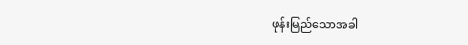ဖုန်းမြည်သောအခါ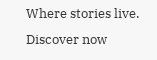Where stories live. Discover now